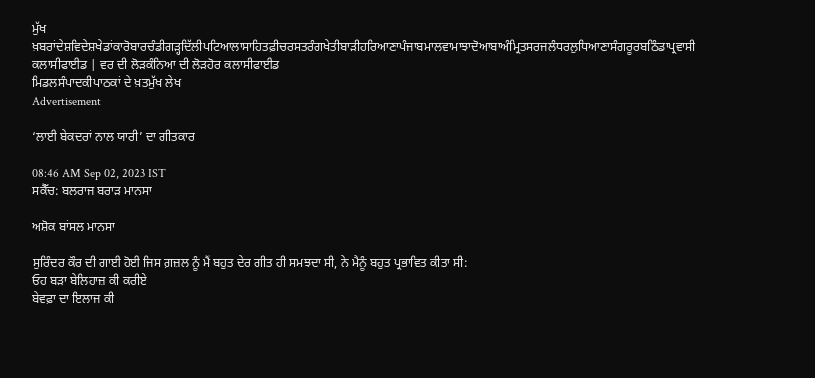ਮੁੱਖ ਖ਼ਬਰਾਂਦੇਸ਼ਵਿਦੇਸ਼ਖੇਡਾਂਕਾਰੋਬਾਰਚੰਡੀਗੜ੍ਹਦਿੱਲੀਪਟਿਆਲਾਸਾਹਿਤਫ਼ੀਚਰਸਤਰੰਗਖੇਤੀਬਾੜੀਹਰਿਆਣਾਪੰਜਾਬਮਾਲਵਾਮਾਝਾਦੋਆਬਾਅੰਮ੍ਰਿਤਸਰਜਲੰਧਰਲੁਧਿਆਣਾਸੰਗਰੂਰਬਠਿੰਡਾਪ੍ਰਵਾਸੀ
ਕਲਾਸੀਫਾਈਡ | ਵਰ ਦੀ ਲੋੜਕੰਨਿਆ ਦੀ ਲੋੜਹੋਰ ਕਲਾਸੀਫਾਈਡ
ਮਿਡਲਸੰਪਾਦਕੀਪਾਠਕਾਂ ਦੇ ਖ਼ਤਮੁੱਖ ਲੇਖ
Advertisement

‘ਲਾਈ ਬੇਕਦਰਾਂ ਨਾਲ ਯਾਰੀ’ ਦਾ ਗੀਤਕਾਰ

08:46 AM Sep 02, 2023 IST
ਸਕੈੱਚ: ਬਲਰਾਜ ਬਰਾੜ ਮਾਨਸਾ

ਅਸ਼ੋਕ ਬਾਂਸਲ ਮਾਨਸਾ

ਸੁਰਿੰਦਰ ਕੌਰ ਦੀ ਗਾਈ ਹੋਈ ਜਿਸ ਗ਼ਜ਼ਲ ਨੂੰ ਮੈਂ ਬਹੁਤ ਦੇਰ ਗੀਤ ਹੀ ਸਮਝਦਾ ਸੀ, ਨੇ ਮੈਨੂੰ ਬਹੁਤ ਪ੍ਰਭਾਵਿਤ ਕੀਤਾ ਸੀ:
ਓਹ ਬੜਾ ਬੇਲਿਹਾਜ਼ ਕੀ ਕਰੀਏ
ਬੇਵਫ਼ਾ ਦਾ ਇਲਾਜ ਕੀ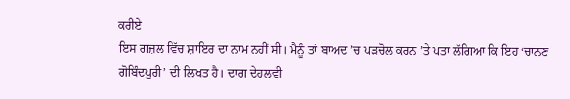ਕਰੀਏ
ਇਸ ਗਜ਼ਲ ਵਿੱਚ ਸ਼ਾਇਰ ਦਾ ਨਾਮ ਨਹੀਂ ਸੀ। ਮੈਨੂੰ ਤਾਂ ਬਾਅਦ ’ਚ ਪੜਚੋਲ ਕਰਨ ’ਤੇ ਪਤਾ ਲੱਗਿਆ ਕਿ ਇਹ ‘ਚਾਨਣ ਗੋਬਿੰਦਪੁਰੀ’ ਦੀ ਲਿਖਤ ਹੈ। ਦਾਗ ਦੇਹਲਵੀ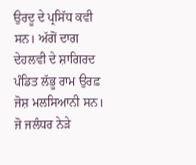ਉਰਦੂ ਦੇ ਪ੍ਰਸਿੱਧ ਕਵੀ ਸਨ। ਅੱਗੋਂ ਦਾਗ ਦੇਹਲਵੀ ਦੇ ਸ਼ਾਗਿਰਦ ਪੰਡਿਤ ਲੱਭੂ ਰਾਮ ਉਰਫ਼ ਜੋਸ਼ ਮਲਸਿਆਨੀ ਸਨ। ਜੋ ਜਲੰਧਰ ਨੇੜੇ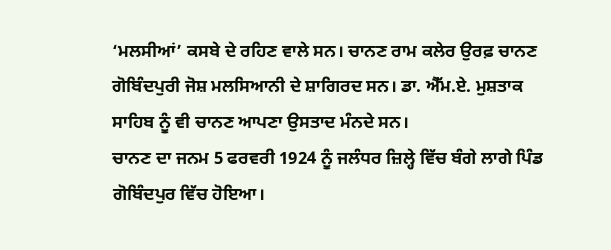‘ਮਲਸੀਆਂ’ ਕਸਬੇ ਦੇ ਰਹਿਣ ਵਾਲੇ ਸਨ। ਚਾਨਣ ਰਾਮ ਕਲੇਰ ਉਰਫ਼ ਚਾਨਣ ਗੋਬਿੰਦਪੁਰੀ ਜੋਸ਼ ਮਲਸਿਆਨੀ ਦੇ ਸ਼ਾਗਿਰਦ ਸਨ। ਡਾ. ਐੱਮ.ਏ. ਮੁਸ਼ਤਾਕ ਸਾਹਿਬ ਨੂੰ ਵੀ ਚਾਨਣ ਆਪਣਾ ਉਸਤਾਦ ਮੰਨਦੇ ਸਨ।
ਚਾਨਣ ਦਾ ਜਨਮ 5 ਫਰਵਰੀ 1924 ਨੂੰ ਜਲੰਧਰ ਜ਼ਿਲ੍ਹੇ ਵਿੱਚ ਬੰਗੇ ਲਾਗੇ ਪਿੰਡ ਗੋਬਿੰਦਪੁਰ ਵਿੱਚ ਹੋਇਆ।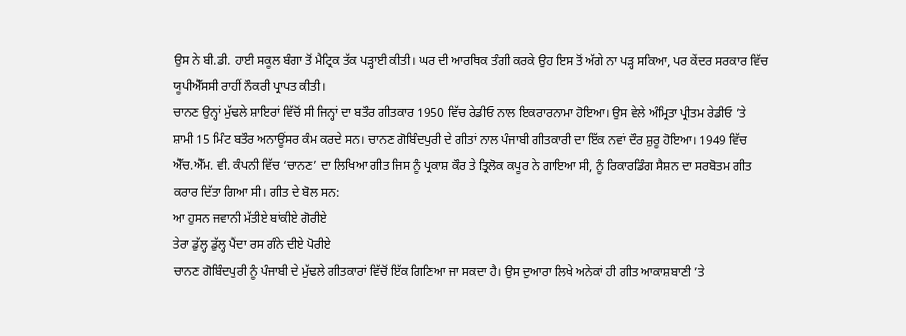ਉਸ ਨੇ ਬੀ.ਡੀ. ਹਾਈ ਸਕੂਲ ਬੰਗਾ ਤੋਂ ਮੈਟ੍ਰਿਕ ਤੱਕ ਪੜ੍ਹਾਈ ਕੀਤੀ। ਘਰ ਦੀ ਆਰਥਿਕ ਤੰਗੀ ਕਰਕੇ ਉਹ ਇਸ ਤੋਂ ਅੱਗੇ ਨਾ ਪੜ੍ਹ ਸਕਿਆ, ਪਰ ਕੇਂਦਰ ਸਰਕਾਰ ਵਿੱਚ ਯੂਪੀਐੱਸਸੀ ਰਾਹੀਂ ਨੌਕਰੀ ਪ੍ਰਾਪਤ ਕੀਤੀ।
ਚਾਨਣ ਉਨ੍ਹਾਂ ਮੁੱਢਲੇ ਸ਼ਾਇਰਾਂ ਵਿੱਚੋਂ ਸੀ ਜਿਨ੍ਹਾਂ ਦਾ ਬਤੌਰ ਗੀਤਕਾਰ 1950 ਵਿੱਚ ਰੇਡੀਓ ਨਾਲ ਇਕਰਾਰਨਾਮਾ ਹੋਇਆ। ਉਸ ਵੇਲੇ ਅੰਮ੍ਰਿਤਾ ਪ੍ਰੀਤਮ ਰੇਡੀਓ ’ਤੇ ਸ਼ਾਮੀ 15 ਮਿੰਟ ਬਤੌਰ ਅਨਾਊਂਸਰ ਕੰਮ ਕਰਦੇ ਸਨ। ਚਾਨਣ ਗੋਬਿੰਦਪੁਰੀ ਦੇ ਗੀਤਾਂ ਨਾਲ ਪੰਜਾਬੀ ਗੀਤਕਾਰੀ ਦਾ ਇੱਕ ਨਵਾਂ ਦੌਰ ਸ਼ੁਰੂ ਹੋਇਆ। 1949 ਵਿੱਚ ਐੱਚ.ਐੱਮ. ਵੀ. ਕੰਪਨੀ ਵਿੱਚ ‘ਚਾਨਣ’ ਦਾ ਲਿਖਿਆ ਗੀਤ ਜਿਸ ਨੂੰ ਪ੍ਰਕਾਸ਼ ਕੌਰ ਤੇ ਤ੍ਰਿਲੋਕ ਕਪੂਰ ਨੇ ਗਾਇਆ ਸੀ, ਨੂੰ ਰਿਕਾਰਡਿੰਗ ਸੈਸ਼ਨ ਦਾ ਸਰਬੋਤਮ ਗੀਤ ਕਰਾਰ ਦਿੱਤਾ ਗਿਆ ਸੀ। ਗੀਤ ਦੇ ਬੋਲ ਸਨ:
ਆ ਹੁਸਨ ਜਵਾਨੀ ਮੱਤੀਏ ਬਾਂਕੀਏ ਗੋਰੀਏ
ਤੇਰਾ ਡੁੱਲ੍ਹ ਡੁੱਲ੍ਹ ਪੈਂਦਾ ਰਸ ਗੰਨੇ ਦੀਏ ਪੋਰੀਏ
ਚਾਨਣ ਗੋਬਿੰਦਪੁਰੀ ਨੂੰ ਪੰਜਾਬੀ ਦੇ ਮੁੱਢਲੇ ਗੀਤਕਾਰਾਂ ਵਿੱਚੋਂ ਇੱਕ ਗਿਣਿਆ ਜਾ ਸਕਦਾ ਹੈ। ਉਸ ਦੁਆਰਾ ਲਿਖੇ ਅਨੇਕਾਂ ਹੀ ਗੀਤ ਆਕਾਸ਼ਬਾਣੀ ’ਤੇ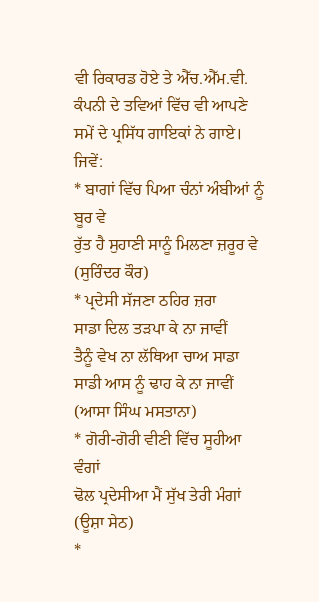ਵੀ ਰਿਕਾਰਡ ਹੋਏ ਤੇ ਐੱਚ.ਐੱਮ.ਵੀ. ਕੰਪਨੀ ਦੇ ਤਵਿਆਂ ਵਿੱਚ ਵੀ ਆਪਣੇ ਸਮੇਂ ਦੇ ਪ੍ਰਸਿੱਧ ਗਾਇਕਾਂ ਨੇ ਗਾਏ। ਜਿਵੇਂ:
* ਬਾਗਾਂ ਵਿੱਚ ਪਿਆ ਚੰਨਾਂ ਅੰਬੀਆਂ ਨੂੰ ਬੂਰ ਵੇ
ਰੁੱਤ ਹੈ ਸੁਹਾਣੀ ਸਾਨੂੰ ਮਿਲਣਾ ਜ਼ਰੂਰ ਵੇ (ਸੁਰਿੰਦਰ ਕੌਰ)
* ਪ੍ਰਦੇਸੀ ਸੱਜਣਾ ਠਹਿਰ ਜ਼ਰਾ
ਸਾਡਾ ਦਿਲ ਤੜਪਾ ਕੇ ਨਾ ਜਾਵੀਂ
ਤੈਨੂੰ ਵੇਖ ਨਾ ਲੱਥਿਆ ਚਾਅ ਸਾਡਾ
ਸਾਡੀ ਆਸ ਨੂੰ ਢਾਹ ਕੇ ਨਾ ਜਾਵੀਂ
(ਆਸਾ ਸਿੰਘ ਮਸਤਾਨਾ)
* ਗੋਰੀ-ਗੋਰੀ ਵੀਣੀ ਵਿੱਚ ਸੂਹੀਆ ਵੰਗਾਂ
ਢੋਲ ਪ੍ਰਦੇਸੀਆ ਮੈਂ ਸੁੱਖ ਤੇਰੀ ਮੰਗਾਂ (ਊਸ਼ਾ ਸੇਠ)
*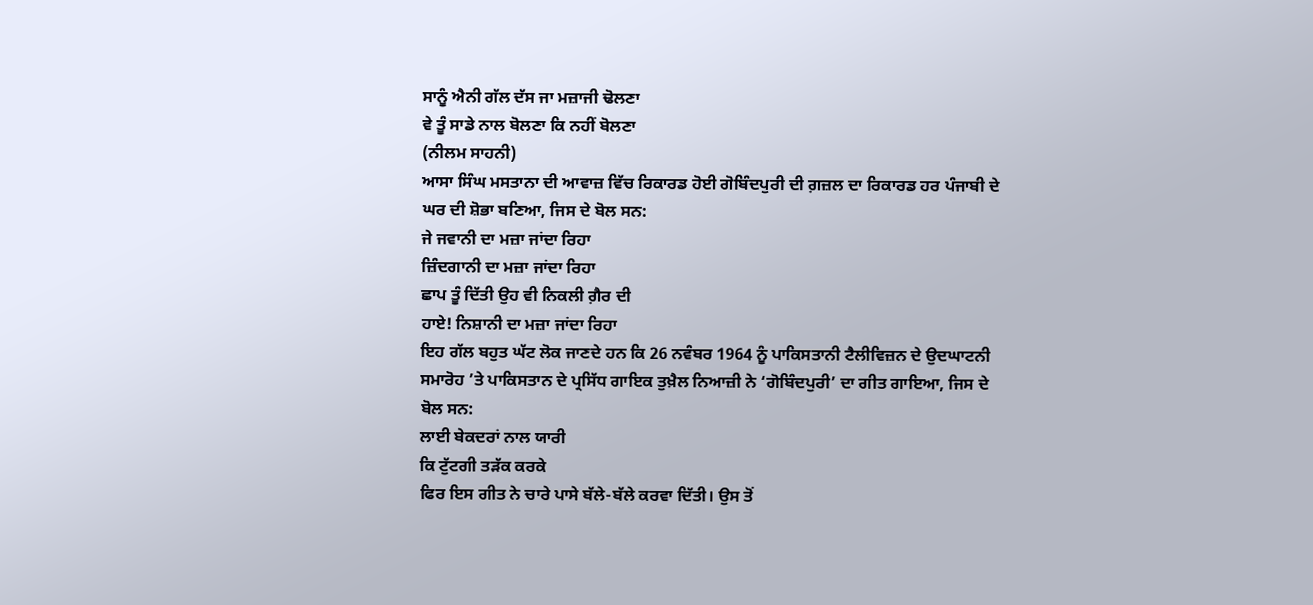ਸਾਨੂੰ ਐਨੀ ਗੱਲ ਦੱਸ ਜਾ ਮਜ਼ਾਜੀ ਢੋਲਣਾ
ਵੇ ਤੂੰ ਸਾਡੇ ਨਾਲ ਬੋਲਣਾ ਕਿ ਨਹੀਂ ਬੋਲਣਾ
(ਨੀਲਮ ਸਾਹਨੀ)
ਆਸਾ ਸਿੰਘ ਮਸਤਾਨਾ ਦੀ ਆਵਾਜ਼ ਵਿੱਚ ਰਿਕਾਰਡ ਹੋਈ ਗੋਬਿੰਦਪੁਰੀ ਦੀ ਗ਼ਜ਼ਲ ਦਾ ਰਿਕਾਰਡ ਹਰ ਪੰਜਾਬੀ ਦੇ ਘਰ ਦੀ ਸ਼ੋਭਾ ਬਣਿਆ, ਜਿਸ ਦੇ ਬੋਲ ਸਨ:
ਜੇ ਜਵਾਨੀ ਦਾ ਮਜ਼ਾ ਜਾਂਦਾ ਰਿਹਾ
ਜ਼ਿੰਦਗਾਨੀ ਦਾ ਮਜ਼ਾ ਜਾਂਦਾ ਰਿਹਾ
ਛਾਪ ਤੂੰ ਦਿੱਤੀ ਉਹ ਵੀ ਨਿਕਲੀ ਗ਼ੈਰ ਦੀ
ਹਾਏ! ਨਿਸ਼ਾਨੀ ਦਾ ਮਜ਼ਾ ਜਾਂਦਾ ਰਿਹਾ
ਇਹ ਗੱਲ ਬਹੁਤ ਘੱਟ ਲੋਕ ਜਾਣਦੇ ਹਨ ਕਿ 26 ਨਵੰਬਰ 1964 ਨੂੰ ਪਾਕਿਸਤਾਨੀ ਟੈਲੀਵਿਜ਼ਨ ਦੇ ਉਦਘਾਟਨੀ ਸਮਾਰੋਹ ’ਤੇ ਪਾਕਿਸਤਾਨ ਦੇ ਪ੍ਰਸਿੱਧ ਗਾਇਕ ਤੁਖ਼ੈਲ ਨਿਆਜ਼ੀ ਨੇ ‘ਗੋਬਿੰਦਪੁਰੀ’ ਦਾ ਗੀਤ ਗਾਇਆ, ਜਿਸ ਦੇ ਬੋਲ ਸਨ:
ਲਾਈ ਬੇਕਦਰਾਂ ਨਾਲ ਯਾਰੀ
ਕਿ ਟੁੱਟਗੀ ਤੜੱਕ ਕਰਕੇ
ਫਿਰ ਇਸ ਗੀਤ ਨੇ ਚਾਰੇ ਪਾਸੇ ਬੱਲੇ-ਬੱਲੇ ਕਰਵਾ ਦਿੱਤੀ। ਉਸ ਤੋਂ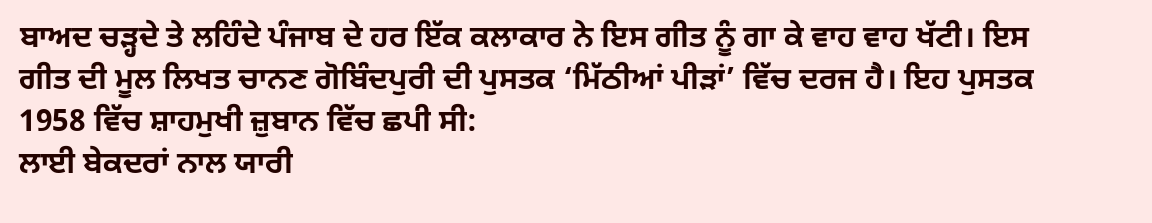ਬਾਅਦ ਚੜ੍ਹਦੇ ਤੇ ਲਹਿੰਦੇ ਪੰਜਾਬ ਦੇ ਹਰ ਇੱਕ ਕਲਾਕਾਰ ਨੇ ਇਸ ਗੀਤ ਨੂੰ ਗਾ ਕੇ ਵਾਹ ਵਾਹ ਖੱਟੀ। ਇਸ ਗੀਤ ਦੀ ਮੂਲ ਲਿਖਤ ਚਾਨਣ ਗੋਬਿੰਦਪੁਰੀ ਦੀ ਪੁਸਤਕ ‘ਮਿੱਠੀਆਂ ਪੀੜਾਂ’ ਵਿੱਚ ਦਰਜ ਹੈ। ਇਹ ਪੁਸਤਕ 1958 ਵਿੱਚ ਸ਼ਾਹਮੁਖੀ ਜ਼ੁਬਾਨ ਵਿੱਚ ਛਪੀ ਸੀ:
ਲਾਈ ਬੇਕਦਰਾਂ ਨਾਲ ਯਾਰੀ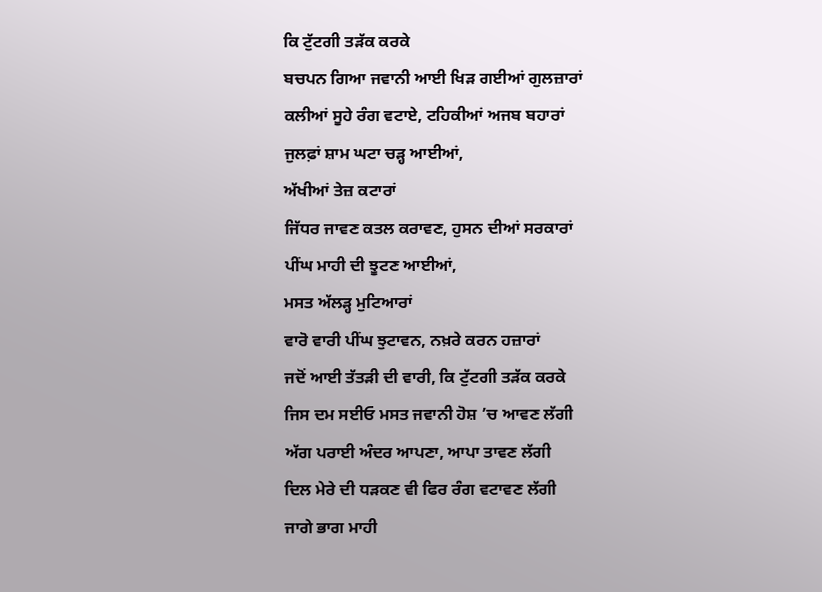ਕਿ ਟੁੱਟਗੀ ਤੜੱਕ ਕਰਕੇ
ਬਚਪਨ ਗਿਆ ਜਵਾਨੀ ਆਈ ਖਿੜ ਗਈਆਂ ਗੁਲਜ਼ਾਰਾਂ
ਕਲੀਆਂ ਸੂਹੇ ਰੰਗ ਵਟਾਏ, ਟਹਿਕੀਆਂ ਅਜਬ ਬਹਾਰਾਂ
ਜੁਲਫ਼ਾਂ ਸ਼ਾਮ ਘਟਾ ਚੜ੍ਹ ਆਈਆਂ,
ਅੱਖੀਆਂ ਤੇਜ਼ ਕਟਾਰਾਂ
ਜਿੱਧਰ ਜਾਵਣ ਕਤਲ ਕਰਾਵਣ, ਹੁਸਨ ਦੀਆਂ ਸਰਕਾਰਾਂ
ਪੀਂਘ ਮਾਹੀ ਦੀ ਝੂਟਣ ਆਈਆਂ,
ਮਸਤ ਅੱਲੜ੍ਹ ਮੁਟਿਆਰਾਂ
ਵਾਰੋ ਵਾਰੀ ਪੀਂਘ ਝੁਟਾਵਨ, ਨਖ਼ਰੇ ਕਰਨ ਹਜ਼ਾਰਾਂ
ਜਦੋਂ ਆਈ ਤੱਤੜੀ ਦੀ ਵਾਰੀ, ਕਿ ਟੁੱਟਗੀ ਤੜੱਕ ਕਰਕੇ
ਜਿਸ ਦਮ ਸਈਓ ਮਸਤ ਜਵਾਨੀ ਹੋਸ਼ ’ਚ ਆਵਣ ਲੱਗੀ
ਅੱਗ ਪਰਾਈ ਅੰਦਰ ਆਪਣਾ, ਆਪਾ ਤਾਵਣ ਲੱਗੀ
ਦਿਲ ਮੇਰੇ ਦੀ ਧੜਕਣ ਵੀ ਫਿਰ ਰੰਗ ਵਟਾਵਣ ਲੱਗੀ
ਜਾਗੇ ਭਾਗ ਮਾਹੀ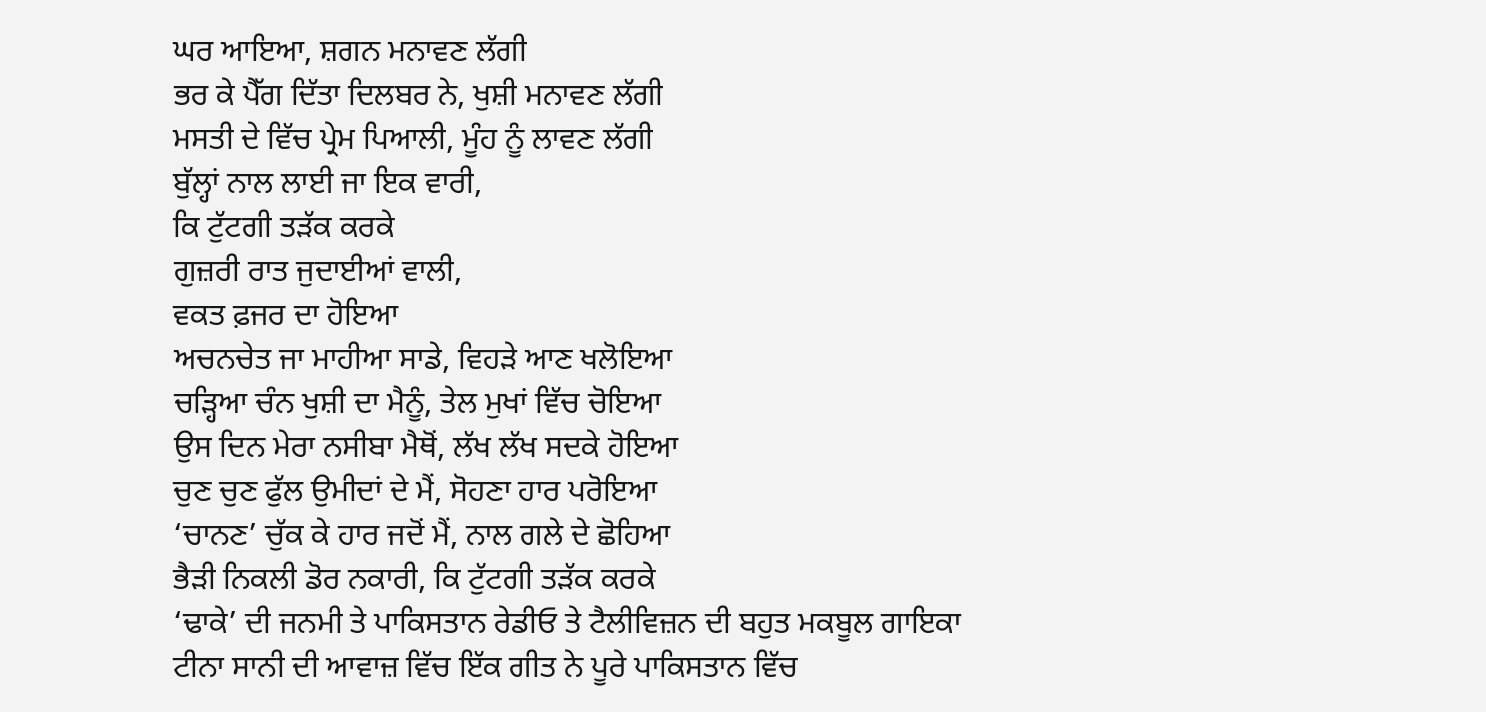ਘਰ ਆਇਆ, ਸ਼ਗਨ ਮਨਾਵਣ ਲੱਗੀ
ਭਰ ਕੇ ਪੈੱਗ ਦਿੱਤਾ ਦਿਲਬਰ ਨੇ, ਖੁਸ਼ੀ ਮਨਾਵਣ ਲੱਗੀ
ਮਸਤੀ ਦੇ ਵਿੱਚ ਪ੍ਰੇਮ ਪਿਆਲੀ, ਮੂੰਹ ਨੂੰ ਲਾਵਣ ਲੱਗੀ
ਬੁੱਲ੍ਹਾਂ ਨਾਲ ਲਾਈ ਜਾ ਇਕ ਵਾਰੀ,
ਕਿ ਟੁੱਟਗੀ ਤੜੱਕ ਕਰਕੇ
ਗੁਜ਼ਰੀ ਰਾਤ ਜੁਦਾਈਆਂ ਵਾਲੀ,
ਵਕਤ ਫ਼ਜਰ ਦਾ ਹੋਇਆ
ਅਚਨਚੇਤ ਜਾ ਮਾਹੀਆ ਸਾਡੇ, ਵਿਹੜੇ ਆਣ ਖਲੋਇਆ
ਚੜ੍ਹਿਆ ਚੰਨ ਖੁਸ਼ੀ ਦਾ ਮੈਨੂੰ, ਤੇਲ ਮੁਖਾਂ ਵਿੱਚ ਚੋਇਆ
ਉਸ ਦਿਨ ਮੇਰਾ ਨਸੀਬਾ ਮੈਥੋਂ, ਲੱਖ ਲੱਖ ਸਦਕੇ ਹੋਇਆ
ਚੁਣ ਚੁਣ ਫੁੱਲ ਉਮੀਦਾਂ ਦੇ ਮੈਂ, ਸੋਹਣਾ ਹਾਰ ਪਰੋਇਆ
‘ਚਾਨਣ’ ਚੁੱਕ ਕੇ ਹਾਰ ਜਦੋਂ ਮੈਂ, ਨਾਲ ਗਲੇ ਦੇ ਛੋਹਿਆ
ਭੈੜੀ ਨਿਕਲੀ ਡੋਰ ਨਕਾਰੀ, ਕਿ ਟੁੱਟਗੀ ਤੜੱਕ ਕਰਕੇ
‘ਢਾਕੇ’ ਦੀ ਜਨਮੀ ਤੇ ਪਾਕਿਸਤਾਨ ਰੇਡੀਓ ਤੇ ਟੈਲੀਵਿਜ਼ਨ ਦੀ ਬਹੁਤ ਮਕਬੂਲ ਗਾਇਕਾ ਟੀਨਾ ਸਾਨੀ ਦੀ ਆਵਾਜ਼ ਵਿੱਚ ਇੱਕ ਗੀਤ ਨੇ ਪੂਰੇ ਪਾਕਿਸਤਾਨ ਵਿੱਚ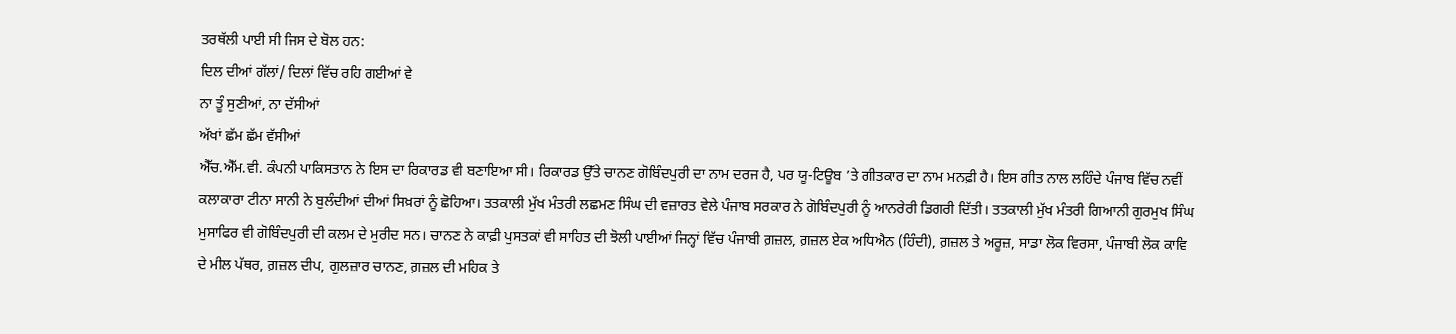ਤਰਥੱਲੀ ਪਾਈ ਸੀ ਜਿਸ ਦੇ ਬੋਲ ਹਨ:
ਦਿਲ ਦੀਆਂ ਗੱਲਾਂ/ ਦਿਲਾਂ ਵਿੱਚ ਰਹਿ ਗਈਆਂ ਵੇ
ਨਾ ਤੂੰ ਸੁਣੀਆਂ, ਨਾ ਦੱਸੀਆਂ
ਅੱਖਾਂ ਛੱਮ ਛੱਮ ਵੱਸੀਆਂ
ਐੱਚ.ਐੱਮ.ਵੀ. ਕੰਪਨੀ ਪਾਕਿਸਤਾਨ ਨੇ ਇਸ ਦਾ ਰਿਕਾਰਡ ਵੀ ਬਣਾਇਆ ਸੀ। ਰਿਕਾਰਡ ਉੱਤੇ ਚਾਨਣ ਗੋਬਿੰਦਪੁਰੀ ਦਾ ਨਾਮ ਦਰਜ ਹੈ, ਪਰ ਯੂ-ਟਿਊਬ ’ਤੇ ਗੀਤਕਾਰ ਦਾ ਨਾਮ ਮਨਫ਼ੀ ਹੈ। ਇਸ ਗੀਤ ਨਾਲ ਲਹਿੰਦੇ ਪੰਜਾਬ ਵਿੱਚ ਨਵੀਂ ਕਲਾਕਾਰਾ ਟੀਨਾ ਸਾਨੀ ਨੇ ਬੁਲੰਦੀਆਂ ਦੀਆਂ ਸਿਖ਼ਰਾਂ ਨੂੰ ਛੋਹਿਆ। ਤਤਕਾਲੀ ਮੁੱਖ ਮੰਤਰੀ ਲਛਮਣ ਸਿੰਘ ਦੀ ਵਜ਼ਾਰਤ ਵੇਲੇ ਪੰਜਾਬ ਸਰਕਾਰ ਨੇ ਗੋਬਿੰਦਪੁਰੀ ਨੂੰ ਆਨਰੇਰੀ ਡਿਗਰੀ ਦਿੱਤੀ। ਤਤਕਾਲੀ ਮੁੱਖ ਮੰਤਰੀ ਗਿਆਨੀ ਗੁਰਮੁਖ ਸਿੰਘ ਮੁਸਾਫਿਰ ਵੀ ਗੋਬਿੰਦਪੁਰੀ ਦੀ ਕਲਮ ਦੇ ਮੁਰੀਦ ਸਨ। ਚਾਨਣ ਨੇ ਕਾਫ਼ੀ ਪੁਸਤਕਾਂ ਵੀ ਸਾਹਿਤ ਦੀ ਝੋਲੀ ਪਾਈਆਂ ਜਿਨ੍ਹਾਂ ਵਿੱਚ ਪੰਜਾਬੀ ਗ਼ਜ਼ਲ, ਗ਼ਜ਼ਲ ਏਕ ਅਧਿਐਨ (ਹਿੰਦੀ), ਗ਼ਜ਼ਲ ਤੇ ਅਰੂਜ਼, ਸਾਡਾ ਲੋਕ ਵਿਰਸਾ, ਪੰਜਾਬੀ ਲੋਕ ਕਾਵਿ ਦੇ ਮੀਲ ਪੱਥਰ, ਗ਼ਜ਼ਲ ਦੀਪ, ਗੁਲਜ਼ਾਰ ਚਾਨਣ, ਗ਼ਜ਼ਲ ਦੀ ਮਹਿਕ ਤੇ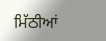ਮਿੱਠੀਆਂ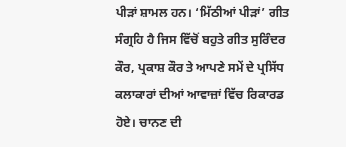ਪੀੜਾਂ ਸ਼ਾਮਲ ਹਨ। ‘ਮਿੱਠੀਆਂ ਪੀੜਾਂ’ ਗੀਤ ਸੰਗ੍ਰਹਿ ਹੈ ਜਿਸ ਵਿੱਚੋਂ ਬਹੁਤੇ ਗੀਤ ਸੁਰਿੰਦਰ ਕੌਰ, ਪ੍ਰਕਾਸ਼ ਕੌਰ ਤੇ ਆਪਣੇ ਸਮੇਂ ਦੇ ਪ੍ਰਸਿੱਧ ਕਲਾਕਾਰਾਂ ਦੀਆਂ ਆਵਾਜ਼ਾਂ ਵਿੱਚ ਰਿਕਾਰਡ ਹੋਏ। ਚਾਨਣ ਦੀ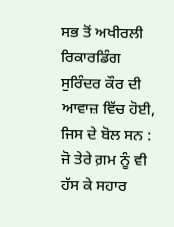ਸਭ ਤੋਂ ਅਖੀਰਲੀ ਰਿਕਾਰਡਿੰਗ ਸੁਰਿੰਦਰ ਕੌਰ ਦੀ ਆਵਾਜ਼ ਵਿੱਚ ਹੋਈ, ਜਿਸ ਦੇ ਬੋਲ ਸਨ :
ਜੋ ਤੇਰੇ ਗ਼ਮ ਨੂੰ ਵੀ ਹੱਸ ਕੇ ਸਹਾਰ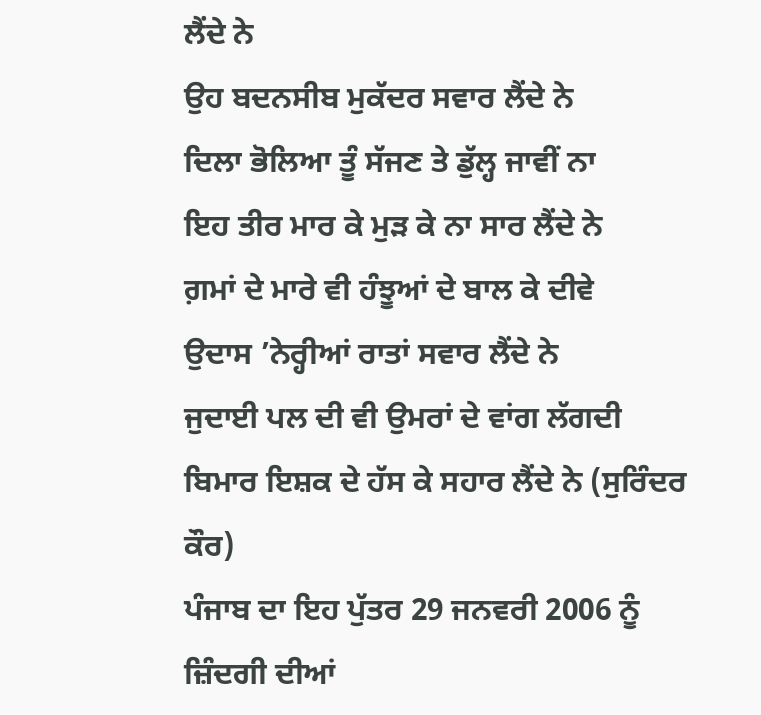ਲੈਂਦੇ ਨੇ
ਉਹ ਬਦਨਸੀਬ ਮੁਕੱਦਰ ਸਵਾਰ ਲੈਂਦੇ ਨੇ
ਦਿਲਾ ਭੋਲਿਆ ਤੂੰ ਸੱਜਣ ਤੇ ਡੁੱਲ੍ਹ ਜਾਵੀਂ ਨਾ
ਇਹ ਤੀਰ ਮਾਰ ਕੇ ਮੁੜ ਕੇ ਨਾ ਸਾਰ ਲੈਂਦੇ ਨੇ
ਗ਼ਮਾਂ ਦੇ ਮਾਰੇ ਵੀ ਹੰਝੂਆਂ ਦੇ ਬਾਲ ਕੇ ਦੀਵੇ
ਉਦਾਸ ’ਨੇਰ੍ਹੀਆਂ ਰਾਤਾਂ ਸਵਾਰ ਲੈਂਦੇ ਨੇ
ਜੁਦਾਈ ਪਲ ਦੀ ਵੀ ਉਮਰਾਂ ਦੇ ਵਾਂਗ ਲੱਗਦੀ
ਬਿਮਾਰ ਇਸ਼ਕ ਦੇ ਹੱਸ ਕੇ ਸਹਾਰ ਲੈਂਦੇ ਨੇ (ਸੁਰਿੰਦਰ ਕੌਰ)
ਪੰਜਾਬ ਦਾ ਇਹ ਪੁੱਤਰ 29 ਜਨਵਰੀ 2006 ਨੂੰ ਜ਼ਿੰਦਗੀ ਦੀਆਂ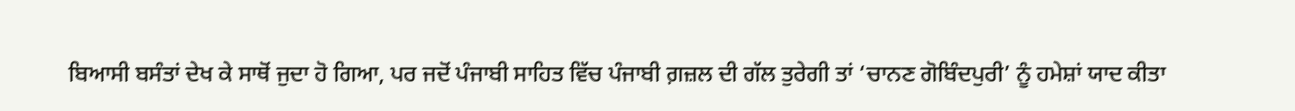ਬਿਆਸੀ ਬਸੰਤਾਂ ਦੇਖ ਕੇ ਸਾਥੋਂ ਜੁਦਾ ਹੋ ਗਿਆ, ਪਰ ਜਦੋਂ ਪੰਜਾਬੀ ਸਾਹਿਤ ਵਿੱਚ ਪੰਜਾਬੀ ਗ਼ਜ਼ਲ ਦੀ ਗੱਲ ਤੁਰੇਗੀ ਤਾਂ ‘ਚਾਨਣ ਗੋਬਿੰਦਪੁਰੀ’ ਨੂੰ ਹਮੇਸ਼ਾਂ ਯਾਦ ਕੀਤਾ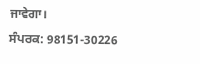ਜਾਵੇਗਾ।
ਸੰਪਰਕ: 98151-30226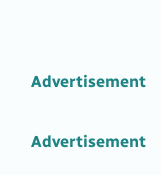Advertisement

Advertisement